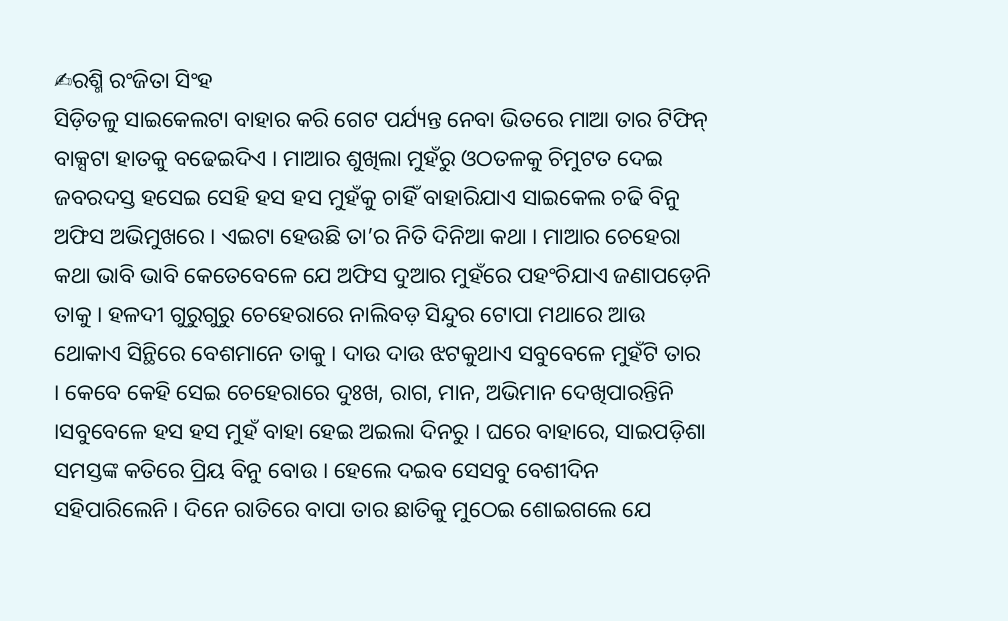✍ରଶ୍ମି ରଂଜିତା ସିଂହ
ସିଡ଼ିତଳୁ ସାଇକେଲଟା ବାହାର କରି ଗେଟ ପର୍ଯ୍ୟନ୍ତ ନେବା ଭିତରେ ମାଆ ତାର ଟିଫିନ୍ ବାକ୍ସଟା ହାତକୁ ବଢେଇଦିଏ । ମାଆର ଶୁଖିଲା ମୁହଁରୁ ଓଠତଳକୁ ଚିମୁଟତ ଦେଇ ଜବରଦସ୍ତ ହସେଇ ସେହି ହସ ହସ ମୁହଁକୁ ଚାହିଁ ବାହାରିଯାଏ ସାଇକେଲ ଚଢି ବିନୁ ଅଫିସ ଅଭିମୁଖରେ । ଏଇଟା ହେଉଛି ତା’ର ନିତି ଦିନିଆ କଥା । ମାଆର ଚେହେରା କଥା ଭାବି ଭାବି କେତେବେଳେ ଯେ ଅଫିସ ଦୁଆର ମୁହଁରେ ପହଂଚିଯାଏ ଜଣାପଡ଼େନି ତାକୁ । ହଳଦୀ ଗୁରୁଗୁରୁ ଚେହେରାରେ ନାଲିବଡ଼ ସିନ୍ଦୁର ଟୋପା ମଥାରେ ଆଉ ଥୋକାଏ ସିନ୍ଥିରେ ବେଶମାନେ ତାକୁ । ଦାଉ ଦାଉ ଝଟକୁଥାଏ ସବୁବେଳେ ମୁହଁଟି ତାର । କେବେ କେହି ସେଇ ଚେହେରାରେ ଦୁଃଖ, ରାଗ, ମାନ, ଅଭିମାନ ଦେଖିପାରନ୍ତିନି ।ସବୁବେଳେ ହସ ହସ ମୁହଁ ବାହା ହେଇ ଅଇଲା ଦିନରୁ । ଘରେ ବାହାରେ, ସାଇପଡ଼ିଶା ସମସ୍ତଙ୍କ କତିରେ ପ୍ରିୟ ବିନୁ ବୋଉ । ହେଲେ ଦଇବ ସେସବୁ ବେଶୀଦିନ ସହିପାରିଲେନି । ଦିନେ ରାତିରେ ବାପା ତାର ଛାତିକୁ ମୁଠେଇ ଶୋଇଗଲେ ଯେ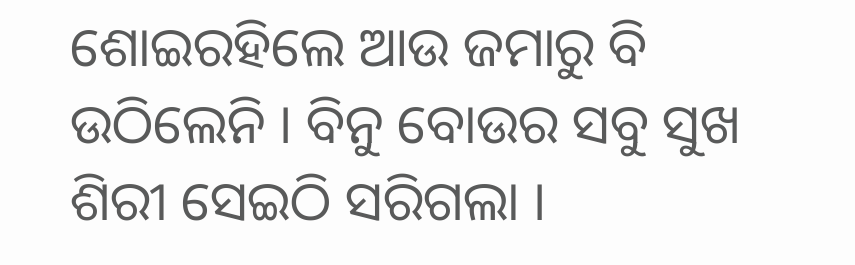ଶୋଇରହିଲେ ଆଉ ଜମାରୁ ବି ଉଠିଲେନି । ବିନୁ ବୋଉର ସବୁ ସୁଖ ଶିରୀ ସେଇଠି ସରିଗଲା ।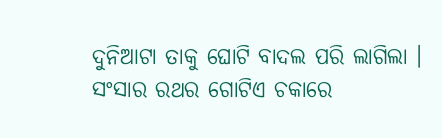ଦୁନିଆଟା ତାକୁ ଘୋଟି ବାଦଲ ପରି ଲାଗିଲା । ସଂସାର ରଥର ଗୋଟିଏ ଚକାରେ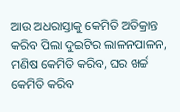ଆଉ ଅଧରାସ୍ତାକୁ କେମିତି ଅତିକ୍ରାନ୍ତ କରିବ ପିଲା ଦୁଇଟିର ଲାଳନପାଳନ, ମଣିଷ କେମିତି କରିବ, ଘର ଖର୍ଚ୍ଚ କେମିତି କରିବ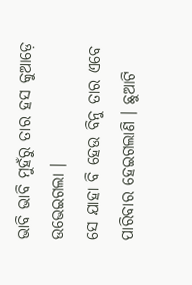ଭାବି ଭାବି ମୁହଁରୁ ତାର ହସ କୁଆଡ଼େ ଉଭେଇଗଲା ।
ସେ ଯାହା ବି ହେଉ ବିନୁ ତାର ଏବେ ପାରିବାର ହେଇଗଲାଣି । ଛୁଆଟି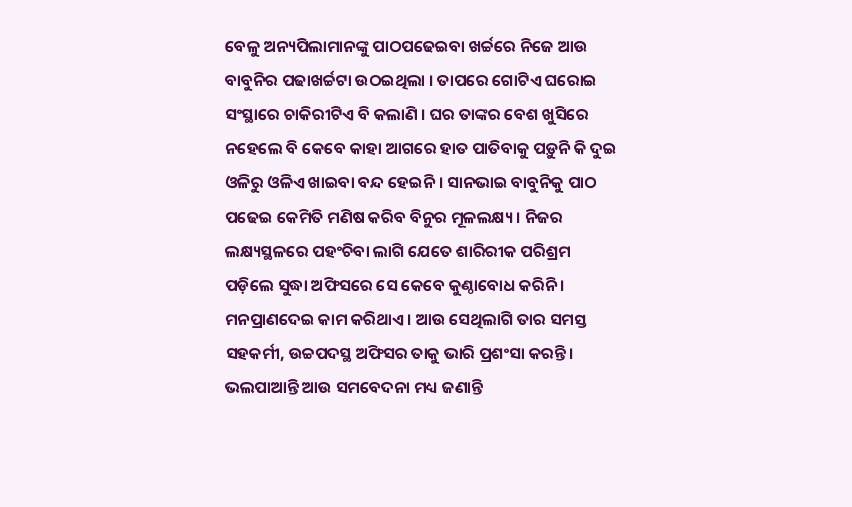ବେଳୁ ଅନ୍ୟପିଲାମାନଙ୍କୁ ପାଠପଢେଇବା ଖର୍ଚ୍ଚରେ ନିଜେ ଆଉ ବାବୁନିର ପଢାଖର୍ଚ୍ଚଟା ଉଠଇଥିଲା । ତାପରେ ଗୋଟିଏ ଘରୋଇ ସଂସ୍ଥାରେ ଚାକିରୀଟିଏ ବି କଲାଣି । ଘର ତାଙ୍କର ବେଶ ଖୁସିରେ ନହେଲେ ବି କେବେ କାହା ଆଗରେ ହାତ ପାତିବାକୁ ପଡ଼ୁନି କି ଦୁଇ ଓଳିରୁ ଓଳିଏ ଖାଇବା ବନ୍ଦ ହେଇନି । ସାନଭାଇ ବାବୁନିକୁ ପାଠ ପଢେଇ କେମିତି ମଣିଷ କରିବ ବିନୁର ମୂଳଲକ୍ଷ୍ୟ । ନିଜର ଲକ୍ଷ୍ୟସ୍ଥଳରେ ପହଂଚିବା ଲାଗି ଯେତେ ଶାରିରୀକ ପରିଶ୍ରମ ପଡ଼ିଲେ ସୁଦ୍ଧା ଅଫିସରେ ସେ କେବେ କୁଣ୍ଠାବୋଧ କରିନି । ମନପ୍ରାଣଦେଇ କାମ କରିଥାଏ । ଆଉ ସେଥିଲାଗି ତାର ସମସ୍ତ ସହକର୍ମୀ, ଉଚ୍ଚପଦସ୍ଥ ଅଫିସର ତାକୁ ଭାରି ପ୍ରଶଂସା କରନ୍ତି । ଭଲପାଆନ୍ତି ଆଉ ସମବେଦନା ମଧ୍ୟ ଜଣାନ୍ତି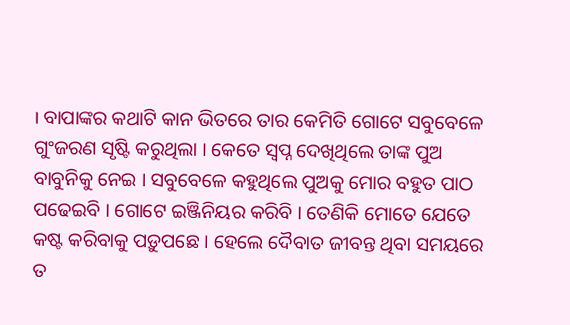। ବାପାଙ୍କର କଥାଟି କାନ ଭିତରେ ତାର କେମିତି ଗୋଟେ ସବୁବେଳେ ଗୁଂଜରଣ ସୃଷ୍ଟି କରୁଥିଲା । କେତେ ସ୍ୱପ୍ନ ଦେଖିଥିଲେ ତାଙ୍କ ପୁଅ ବାବୁନିକୁ ନେଇ । ସବୁବେଳେ କହୁଥିଲେ ପୁଅକୁ ମୋର ବହୁତ ପାଠ ପଢେଇବି । ଗୋଟେ ଇଞ୍ଜିନିୟର କରିବି । ତେଣିକି ମୋତେ ଯେତେ କଷ୍ଟ କରିବାକୁ ପଡ଼ୁପଛେ । ହେଲେ ଦୈବାତ ଜୀବନ୍ତ ଥିବା ସମୟରେ ତ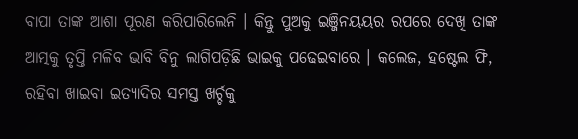ବାପା ତାଙ୍କ ଆଶା ପୂରଣ କରିପାରିଲେନି । କିନ୍ତୁ ପୁଅକୁ ଇଞ୍ଜିନୟୟର ରପରେ ଦେଖି ତାଙ୍କ ଆତ୍ମକୁ ତୃପ୍ତି ମଳିବ ଭାବି ବିନୁ ଲାଗିପଡ଼ିଛି ଭାଇକୁ ପଢେଇବାରେ । କଲେଜ, ହଷ୍ଟେଲ ଫି, ରହିବା ଖାଇବା ଇତ୍ୟାଦିର ସମସ୍ତ ଖର୍ଚ୍ଚକୁ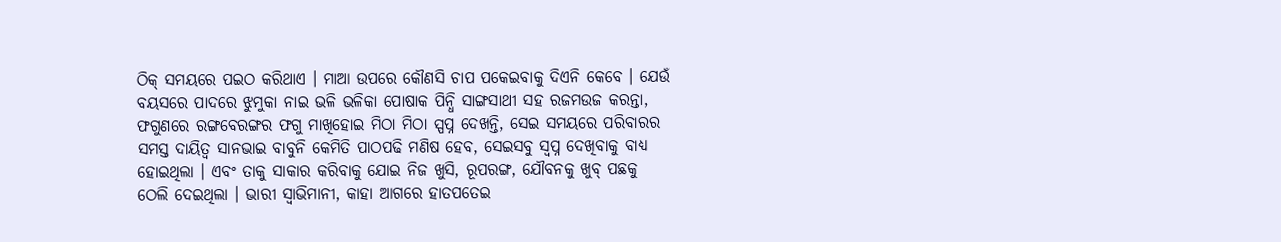ଠିକ୍ ସମୟରେ ପଇଠ କରିଥାଏ । ମାଆ ଉପରେ କୌଣସି ଚାପ ପକେଇବାକୁ ଦିଏନି କେବେ । ଯେଉଁ ବୟସରେ ପାଦରେ ଝୁମୁକା ନାଇ ଭଳି ଭଳିକା ପୋଷାକ ପିନ୍ଧି ସାଙ୍ଗସାଥୀ ସହ ରଜମଉଜ କରନ୍ତା, ଫଗୁଣରେ ରଙ୍ଗବେରଙ୍ଗର ଫଗୁ ମାଖିହୋଇ ମିଠା ମିଠା ସ୍ପପ୍ନ ଦେଖନ୍ତି, ସେଇ ସମୟରେ ପରିବାରର ସମସ୍ତ ଦାୟିତ୍ୱ ସାନଭାଇ ବାବୁନି କେମିତି ପାଠପଢି ମଣିଷ ହେବ, ସେଇସବୁ ସ୍ୱପ୍ନ ଦେଖିବାକୁ ବାଧ୍ୟ ହୋଇଥିଲା । ଏବଂ ତାକୁ ସାକାର କରିବାକୁ ଯୋଇ ନିଜ ଖୁସି, ରୂପରଙ୍ଗ, ଯୌବନକୁ ଖୁବ୍ ପଛକୁ ଠେଲି ଦେଇଥିଲା । ଭାରୀ ସ୍ୱାଭିମାନୀ, କାହା ଆଗରେ ହାତପତେଇ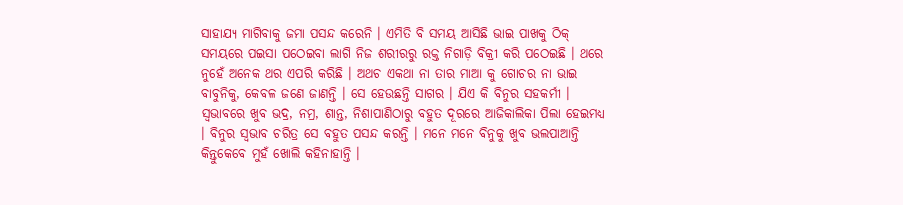ସାହାଯ୍ୟ ମାଗିବାକୁ ଜମା ପସନ୍ଦ କରେନି । ଏମିତି ବି ସମୟ ଆସିଛି ଭାଇ ପାଖକୁ ଠିକ୍ ସମୟରେ ପଇସା ପଠେଇବା ଲାଗି ନିଜ ଶରୀରରୁ ରକ୍ତ ନିଗାଡ଼ି ବିକ୍ରୀ କରି ପଠେଇଛି । ଥରେ ନୁହେଁ ଅନେକ ଥର ଏପରି କରିଛି । ଅଥଚ ଏକଥା ନା ତାର ମାଆ କୁ ଗୋଚର ନା ଭାଇ ବାବୁନିକୁ, କେବଳ ଜଣେ ଜାଣନ୍ତି । ସେ ହେଉଛନ୍ତି ସାଗର । ଯିଏ କି ବିନୁର ସହକର୍ମୀ । ସ୍ୱଭାବରେ ଖୁବ ଭଦ୍ର, ନମ୍ର, ଶାନ୍ତ, ନିଶାପାଣିଠାରୁ ବହୁତ ଦୂରରେ ଆଜିକାଲିକା ପିଲା ହେଇମଧ୍ୟ । ବିନୁର ସ୍ୱଭାବ ଚରିତ୍ର ସେ ବହୁତ ପସନ୍ଦ କରନ୍ତି । ମନେ ମନେ ବିନୁକୁ ଖୁବ ଭଲପାଆନ୍ତି କିନ୍ତୁକେବେ ମୁହଁ ଖୋଲି କହିନାହାନ୍ତି ।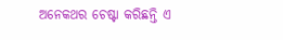ଅନେକଥର ଚେଷ୍ଟା କରିଛନ୍ତି ଏ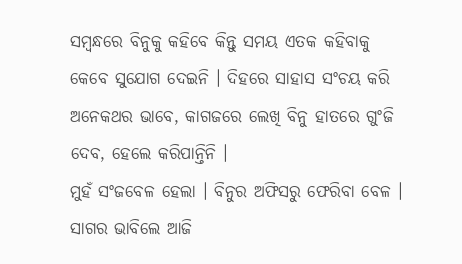ସମ୍ବନ୍ଧରେ ବିନୁକୁ କହିବେ କିନ୍ତୁ ସମୟ ଏତକ କହିବାକୁ କେବେ ସୁଯୋଗ ଦେଇନି । ଦିହରେ ସାହାସ ସଂଚୟ କରି ଅନେକଥର ଭାବେ, କାଗଜରେ ଲେଖି ବିନୁ ହାତରେ ଗୁଂଜି ଦେବ, ହେଲେ କରିପାନ୍ତିନି ।
ମୁହଁ ସଂଜବେଳ ହେଲା । ବିନୁର ଅଫିସରୁ ଫେରିବା ବେଳ । ସାଗର ଭାବିଲେ ଆଜି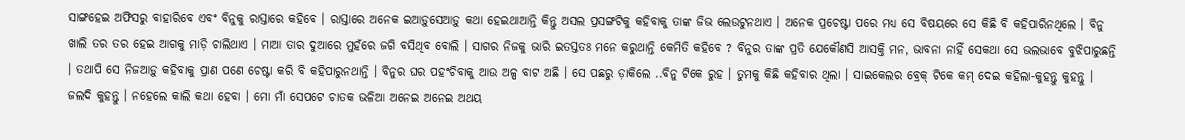ସାଙ୍ଗହେଇ ଅଫିସରୁ ବାହାରିବେ ଏବଂ ବିନୁକୁ ରାସ୍ତାରେ କହିବେ । ରାସ୍ତାରେ ଅନେକ ଇଆଡ଼ୁସେଆଡ଼ୁ କଥା ହେଇଥାଆନ୍ତି କିନ୍ତୁ ଅସଲ ପ୍ରସଙ୍ଗଟିକୁ କହିବାକୁ ତାଙ୍କ ଜିଭ ଲେଉଟୁନଥାଏ । ଅନେକ ପ୍ରଚେଷ୍ଟା ପରେ ମଧ୍ୟ ସେ ବିଷୟରେ ସେ କିଛି ବି କହିପାରିନଥିଲେ । ବିନୁ ଖାଲି ତର ତର ହେଇ ଆଗକୁ ମାଡ଼ି ଚାଲିଥାଏ । ମାଆ ତାର ଦୁଆରେ ମୁହଁରେ ଜଗି ବସିଥିବ ବୋଲି । ସାଗର ନିଜକୁ ଭାରି ଇତସ୍ତତଃ ମନେ କରୁଥାନ୍ତି କେମିତି କହିବେ ? ବିନୁର ତାଙ୍କ ପ୍ରତି ଯେକୌଣସି ଆସକ୍ତି ମନ, ଭାବନା ନାହିଁ ସେକଥା ସେ ଭଲଭାବେ ବୁଝିପାରୁଛନ୍ତି । ତଥାପି ସେ ନିଜଆଡ଼ୁ କହିବାକୁ ପ୍ରାଣ ପଣେ ଚେଷ୍ଟା କରି ବି କହିପାରୁନଥାନ୍ତି । ବିନୁର ଘର ପହଂଚିବାକୁ ଆଉ ଅଳ୍ପ ବାଟ ଅଛି । ସେ ପଛରୁ ଡ଼ାକିଲେ ..ବିନୁ ଟିକେ ରୁହ । ତୁମକୁ କିଛି କହିବାର ଥିଲା । ସାଇକେଲର ବ୍ରେକ୍ ଟିକେ କମ୍ ଦେଇ କହିଲା-କୁହନ୍ତୁ କୁହନ୍ତୁ । ଜଲଦି କୁହନ୍ତୁ । ନହେଲେ କାଲି କଥା ହେବା । ମୋ ମାଁ ସେପଟେ ଚାତକ ଭଳିଆ ଅନେଇ ଅନେଇ ଅଥୟ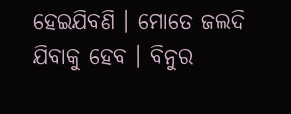ହେଇଯିବଣି । ମୋତେ ଜଲଦି ଯିବାକୁ ହେବ । ବିନୁର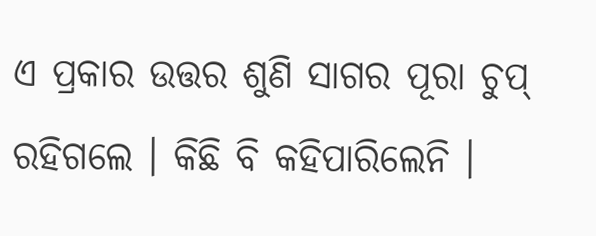ଏ ପ୍ରକାର ଉତ୍ତର ଶୁଣି ସାଗର ପୂରା ଚୁପ୍ ରହିଗଲେ । କିଛି ବି କହିପାରିଲେନି ।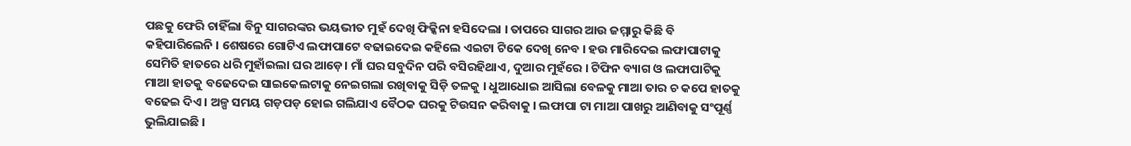ପଛକୁ ଫେରି ଚାହିଁଲା ବିନୁ ସାଗରଙ୍କର ଭୟଭୀତ ମୁହଁ ଦେଖି ଫିକ୍କିନା ହସିଦେଲା । ତାପରେ ସାଗର ଆଉ ଜମ୍ମାରୁ କିଛି ବି କହିପାରିଲେନି । ଶେଷରେ ଗୋଟିଏ ଲଫାପାଟେ ବଢାଇଦେଇ କହିଲେ ଏଇଟା ଟିକେ ଦେଖି ନେବ । ହଉ ମାରିଦେଇ ଲଫାପାଟାକୁ ସେମିତି ହାତରେ ଧରି ମୁହାଁଇଲା ଘର ଆଡ଼େ। ମାଁ ଘର ସବୁଦିନ ପରି ବସିରହିଥାଏ, ଦୁଆର ମୁହଁରେ । ଟିଫିନ ବ୍ୟାଗ ଓ ଲଫାପାଟିକୁ ମାଆ ହାତକୁ ବଢେଦେଇ ସାଇକେଲଟାକୁ ନେଇଗଲା ରଖିବାକୁ ସିଡ଼ି ତଳକୁ । ଧୁଆଧୋଇ ଆସିଲା ବେଳକୁ ମାଆ ତାର ଚ କପେ ହାତକୁ ବଢେଇ ଦିଏ । ଅଳ୍ପ ସମୟ ଗଡ଼ପଡ଼ ହୋଇ ଗଲିଯାଏ ବୈଠକ ଘରକୁ ଟିଉସନ କରିବାକୁ । ଲଫାପା ଟା ମାଆ ପାଖରୁ ଆଣିବାକୁ ସଂପୂର୍ଣ୍ଣ ଭୁଲିଯାଇଛି ।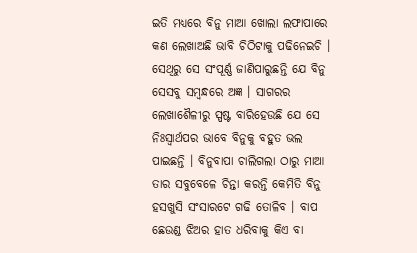ଇତି ମଧ୍ୟରେ ବିନୁ ମାଆ ଖୋଲା ଲଫାପାରେ କଣ ଲେଖାଅଛି ଭାବି ଚିଠିଟାକୁ ପଢିନେଇଚି । ସେଥିରୁ ସେ ସଂପୂର୍ଣ୍ଣ ଜାଣିପାରୁଛନ୍ତି ଯେ ବିନୁ ସେସବୁ ସମ୍ବନ୍ଧରେ ଅଜ୍ଞ । ସାଗରର ଲେଖାଶୈଳୀରୁ ସ୍ପଷ୍ଟ ବାରିହେଉଛି ଯେ ସେ ନିଃସ୍ୱାର୍ଥପର ଭାବେ ବିନୁକୁ ବହୁତ ଭଲ ପାଇଛନ୍ତି । ବିନୁବାପା ଚାଲିଗଲା ଠାରୁ ମାଆ ତାର ସବୁବେଳେ ଚିନ୍ତା କରନ୍ତି କେମିତି ବିନୁ ହସଖୁସି ସଂସାରଟେ ଗଢି ତୋଳିବ । ବାପ ଛେଉଣ୍ଡ ଝିଅର ହାତ ଧରିବାକୁ କିଏ ବା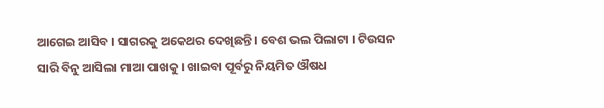ଆଗେଇ ଆସିବ । ସାଗରକୁ ଅକେଥର ଦେଖିଛନ୍ତି । ବେଶ ଭଲ ପିଲାଟା । ଟିଉସନ ସାରି ବିନୁ ଆସିଲା ମାଆ ପାଖକୁ । ଖାଇବା ପୂର୍ବରୁ ନିୟମିତ ଔଷଧ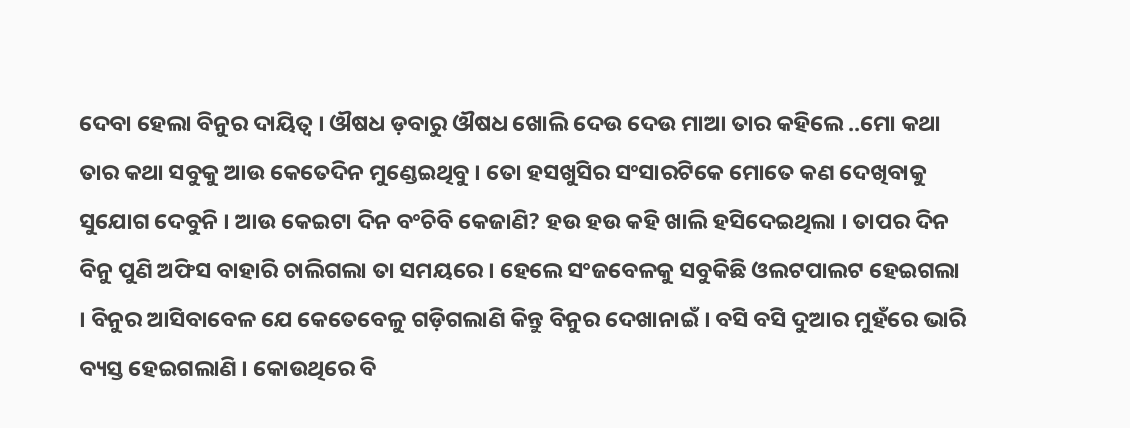ଦେବା ହେଲା ବିନୁର ଦାୟିତ୍ୱ । ଔଷଧ ଡ଼ବାରୁ ଔଷଧ ଖୋଲି ଦେଉ ଦେଉ ମାଆ ତାର କହିଲେ ..ମୋ କଥା ତାର କଥା ସବୁକୁ ଆଉ କେତେଦିନ ମୁଣ୍ଡେଇଥିବୁ । ତୋ ହସଖୁସିର ସଂସାରଟିକେ ମୋତେ କଣ ଦେଖିବାକୁ ସୁଯୋଗ ଦେବୁନି । ଆଉ କେଇଟା ଦିନ ବଂଚିବି କେଜାଣି? ହଉ ହଉ କହି ଖାଲି ହସିଦେଇଥିଲା । ତାପର ଦିନ ବିନୁ ପୁଣି ଅଫିସ ବାହାରି ଚାଲିଗଲା ତା ସମୟରେ । ହେଲେ ସଂଜବେଳକୁ ସବୁକିଛି ଓଲଟପାଲଟ ହେଇଗଲା । ବିନୁର ଆସିବାବେଳ ଯେ କେତେବେଳୁ ଗଡ଼ିଗଲାଣି କିନ୍ତୁ ବିନୁର ଦେଖାନାଇଁ । ବସି ବସି ଦୁଆର ମୁହଁରେ ଭାରି ବ୍ୟସ୍ତ ହେଇଗଲାଣି । କୋଉଥିରେ ବି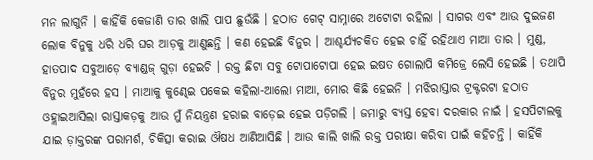ମନ ଲାଗୁନି । କାହିଁକି କେଜାଣି ତାର ଖାଲି ପାପ ଛୁଉଁଛି । ହଠାତ ଗେଟ୍ ସାମ୍ନାରେ ଅଟୋଟା ରହିଲା । ସାଗର ଏବଂ ଆଉ ଦୁଇଜଣ ଲୋକ ବିନୁକୁ ଧରି ଧରି ଘର ଆଡ଼କୁ ଆଣୁଛନ୍ତି । କଣ ହେଇଛି ବିନୁର । ଆଶ୍ଚର୍ଯ୍ୟଚକିତ ହେଇ ଚାହିଁ ରହିଥାଏ ମାଆ ତାର । ମୁଣ୍ଡ, ହାତପାଦ ସବୁଆଡ଼େ ବ୍ୟାଣ୍ଡଜ୍ ଗୁଡ଼ା ହେଇଚି । ରକ୍ତ ଛିଟା ସବୁ ଟୋପାଟୋପା ହେଇ ଇଷତ ଗୋଲାପି କମିଜ୍ରେ ଲେସି ହେଇଛି । ତଥାପି ବିନୁର ମୁହଁରେ ହସ । ମାଆକୁ କୁଣ୍ଢେଇ ପକେଇ କହିଲା-ଆଲୋ ମାଆ, ମୋର କିଛି ହେଇନି । ମଝିରାସ୍ତାର ଟ୍ରକ୍ଟରଟା ହଠାତ ଓହ୍ଲାଇଆସିଲା ରାସ୍ତାକଡ଼କୁ ଆଉ ମୁଁ ନିୟନ୍ତ୍ରଣ ହରାଇ ବାଡ଼େଇ ହେଇ ପଡ଼ିଗଲି । ଜମାରୁ ବ୍ୟସ୍ତ ହେବା ଦରକାର ନାଇଁ । ହସପିଟାଲକୁ ଯାଇ ଡ଼ାକ୍ତରଙ୍କ ପରାମର୍ଶ, ଚିକିତ୍ସା କରାଇ ଔଷଧ ଆଣିଆସିଛି । ଆଉ କାଲି ଖାଲି ରକ୍ତ ପରୀକ୍ଷା କରିବା ପାଇଁ କହିଚନ୍ତି । କାହିଁକି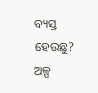ବ୍ୟସ୍ତ ହେଉଛୁ? ଅଳ୍ପ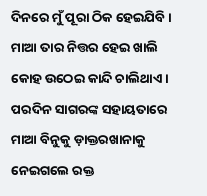ଦିନରେ ମୁଁ ପୂରା ଠିକ ହେଇଯିବି । ମାଆ ତାର ନିତ୍ତର ହେଇ ଖାଲି କୋହ ଉଠେଇ କାନ୍ଦି ଚାଲିଥାଏ ।
ପରଦିନ ସାଗରଙ୍କ ସହାୟତାରେ ମାଆ ବିନୁକୁ ଡ଼ାକ୍ତରଖାନାକୁ ନେଇଗଲେ ରକ୍ତ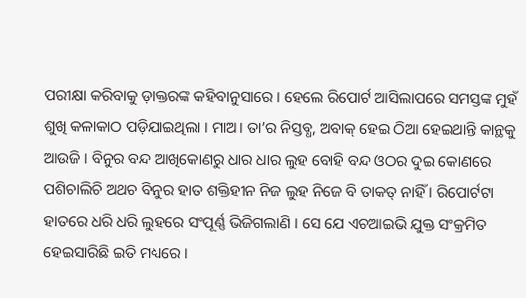ପରୀକ୍ଷା କରିବାକୁ ଡ଼ାକ୍ତରଙ୍କ କହିବାନୁସାରେ । ହେଲେ ରିପୋର୍ଟ ଆସିଲାପରେ ସମସ୍ତଙ୍କ ମୁହଁ ଶୁଖି କଳାକାଠ ପଡ଼ିଯାଇଥିଲା । ମାଅ। ତା’ର ନିସ୍ତବ୍ଧ, ଅବାକ୍ ହେଇ ଠିଆ ହେଇଥାନ୍ତି କାନ୍ଥକୁ ଆଉଜି । ବିନୁର ବନ୍ଦ ଆଖିକୋଣରୁ ଧାର ଧାର ଲୁହ ବୋହି ବନ୍ଦ ଓଠର ଦୁଇ କୋଣରେ ପଶିଚାଲିଚି ଅଥଚ ବିନୁର ହାତ ଶକ୍ତିହୀନ ନିଜ ଲୁହ ନିଜେ ବି ତାକତ୍ ନାହିଁ । ରିପୋର୍ଟଟା ହାତରେ ଧରି ଧରି ଲୁହରେ ସଂପୂର୍ଣ୍ଣ ଭିଜିଗଲାଣି । ସେ ଯେ ଏଚଆଇଭି ଯୁକ୍ତ ସଂକ୍ରମିତ ହେଇସାରିଛି ଇତି ମଧ୍ୟରେ ।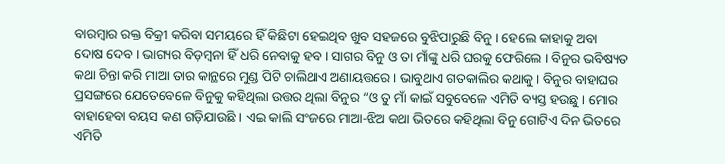ବାରମ୍ବାର ରକ୍ତ ବିକ୍ରୀ କରିବା ସମୟରେ ହିଁ କିଛିଟା ହେଇଥିବ ଖୁବ ସହଜରେ ବୁଝିପାରୁଛି ବିନୁ । ହେଲେ କାହାକୁ ଅବା ଦୋଷ ଦେବ । ଭାଗ୍ୟର ବିଡ଼ମ୍ବନା ହିଁ ଧରି ନେବାକୁ ହବ । ସାଗର ବିନୁ ଓ ତା ମାଁଙ୍କୁ ଧରି ଘରକୁ ଫେରିଲେ । ବିନୁର ଭବିଷ୍ୟତ କଥା ଚିନ୍ତା କରି ମାଆ ତାର କାନ୍ଥରେ ମୁଣ୍ଡ ପିଟି ଚାଲିଥାଏ ଅଣାୟତ୍ତରେ । ଭାବୁଥାଏ ଗତକାଲିର କଥାକୁ । ବିନୁର ବାହାଘର ପ୍ରସଙ୍ଗରେ ଯେତେବେଳେ ବିନୁକୁ କହିଥିଲା ଉତ୍ତର ଥିଲା ବିନୁର “ଓ ତୁ ମାଁ କାଇଁ ସବୁବେଳେ ଏମିତି ବ୍ୟସ୍ତ ହଉଛୁ । ମୋର ବାହାହେବା ବୟସ କଣ ଗଡ଼ିଯାଉଛି । ଏଇ କାଲି ସଂଜରେ ମାଆ-ଝିଅ କଥା ଭିତରେ କହିଥିଲା ବିନୁ ଗୋଟିଏ ଦିନ ଭିତରେ ଏମିତି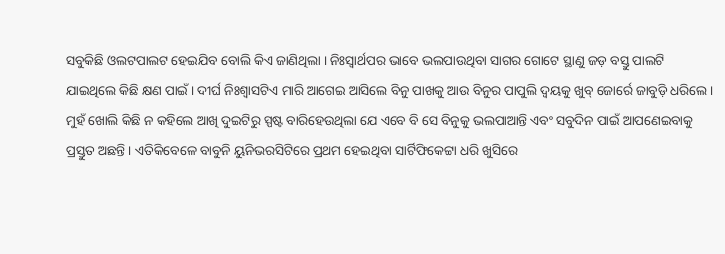ସବୁକିଛି ଓଲଟପାଲଟ ହେଇଯିବ ବୋଲି କିଏ ଜାଣିଥିଲା । ନିଃସ୍ୱାର୍ଥପର ଭାବେ ଭଲପାଉଥିବା ସାଗର ଗୋଟେ ସ୍ଥାଣୁ ଜଡ଼ ବସ୍ତୁ ପାଲଟି ଯାଇଥିଲେ କିଛି କ୍ଷଣ ପାଇଁ । ଦୀର୍ଘ ନିଃଶ୍ୱାସଟିଏ ମାରି ଆଗେଇ ଆସିଲେ ବିନୁ ପାଖକୁ ଆଉ ବିନୁର ପାପୁଲି ଦ୍ୱୟକୁ ଖୁବ୍ ଜୋର୍ରେ ଜାବୁଡ଼ି ଧରିଲେ । ମୁହଁ ଖୋଲି କିଛି ନ କହିଲେ ଆଖି ଦୁଇଟିରୁ ସ୍ପଷ୍ଟ ବାରିହେଉଥିଲା ଯେ ଏବେ ବି ସେ ବିନୁକୁ ଭଲପାଆନ୍ତି ଏବଂ ସବୁଦିନ ପାଇଁ ଆପଣେଇବାକୁ ପ୍ରସ୍ତୁତ ଅଛନ୍ତି । ଏତିକିବେଳେ ବାବୁନି ୟୁନିଭରସିଟିରେ ପ୍ରଥମ ହେଇଥିବା ସାର୍ଟିଫିକେଟ୍ଟା ଧରି ଖୁସିରେ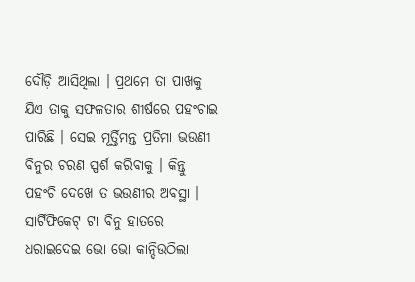ଦୌଡ଼ି ଆସିଥିଲା । ପ୍ରଥମେ ତା ପାଖକୁ ଯିଏ ତାକୁ ସଫଳତାର ଶୀର୍ଷରେ ପହଂଚାଇ ପାରିଛି । ସେଇ ମୂର୍ତ୍ତିମନ୍ତ ପ୍ରତିମା ଭଉଣୀ ବିନୁର ଚରଣ ସ୍ପର୍ଶ କରିବାକୁ । କିନ୍ତୁ ପହଂଚି ଦେଖେ ତ ଭଉଣୀର ଅବସ୍ଥା । ସାର୍ଟିଫିକେଟ୍ ଟା ବିନୁ ହାତରେ ଧରାଇଦେଇ ଭୋ ଭୋ କାନ୍ଦିଉଠିଲା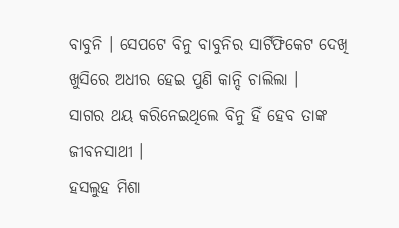ବାବୁନି । ସେପଟେ ବିନୁ ବାବୁନିର ସାର୍ଟିଫିକେଟ ଦେଖି ଖୁସିରେ ଅଧୀର ହେଇ ପୁଣି କାନ୍ଦି ଚାଲିଲା ।
ସାଗର ଥୟ କରିନେଇଥିଲେ ବିନୁ ହିଁ ହେବ ତାଙ୍କ ଜୀବନସାଥୀ ।
ହସଲୁହ ମିଶା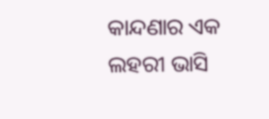କାନ୍ଦଣାର ଏକ ଲହରୀ ଭାସି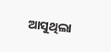ଆସୁଥିଲା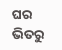ଘର ଭିତରୁ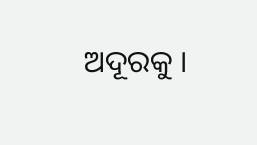ଅଦୂରକୁ ।